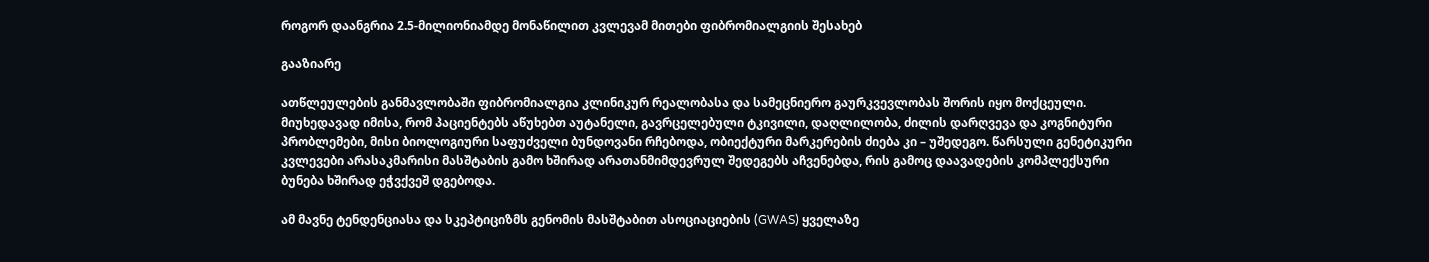როგორ დაანგრია 2.5-მილიონიამდე მონაწილით კვლევამ მითები ფიბრომიალგიის შესახებ

გააზიარე

ათწლეულების განმავლობაში ფიბრომიალგია კლინიკურ რეალობასა და სამეცნიერო გაურკვევლობას შორის იყო მოქცეული. მიუხედავად იმისა, რომ პაციენტებს აწუხებთ აუტანელი, გავრცელებული ტკივილი, დაღლილობა, ძილის დარღვევა და კოგნიტური პრობლემები, მისი ბიოლოგიური საფუძველი ბუნდოვანი რჩებოდა, ობიექტური მარკერების ძიება კი – უშედეგო. წარსული გენეტიკური კვლევები არასაკმარისი მასშტაბის გამო ხშირად არათანმიმდევრულ შედეგებს აჩვენებდა, რის გამოც დაავადების კომპლექსური ბუნება ხშირად ეჭვქვეშ დგებოდა.

ამ მავნე ტენდენციასა და სკეპტიციზმს გენომის მასშტაბით ასოციაციების (GWAS) ყველაზე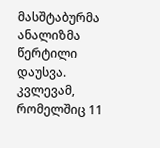მასშტაბურმა ანალიზმა წერტილი დაუსვა. კვლევამ, რომელშიც 11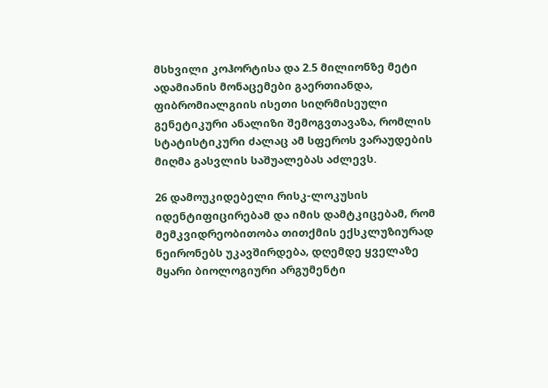მსხვილი კოჰორტისა და 2.5 მილიონზე მეტი ადამიანის მონაცემები გაერთიანდა, ფიბრომიალგიის ისეთი სიღრმისეული გენეტიკური ანალიზი შემოგვთავაზა, რომლის სტატისტიკური ძალაც ამ სფეროს ვარაუდების მიღმა გასვლის საშუალებას აძლევს.

26 დამოუკიდებელი რისკ-ლოკუსის იდენტიფიცირებამ და იმის დამტკიცებამ, რომ მემკვიდრეობითობა თითქმის ექსკლუზიურად ნეირონებს უკავშირდება, დღემდე ყველაზე მყარი ბიოლოგიური არგუმენტი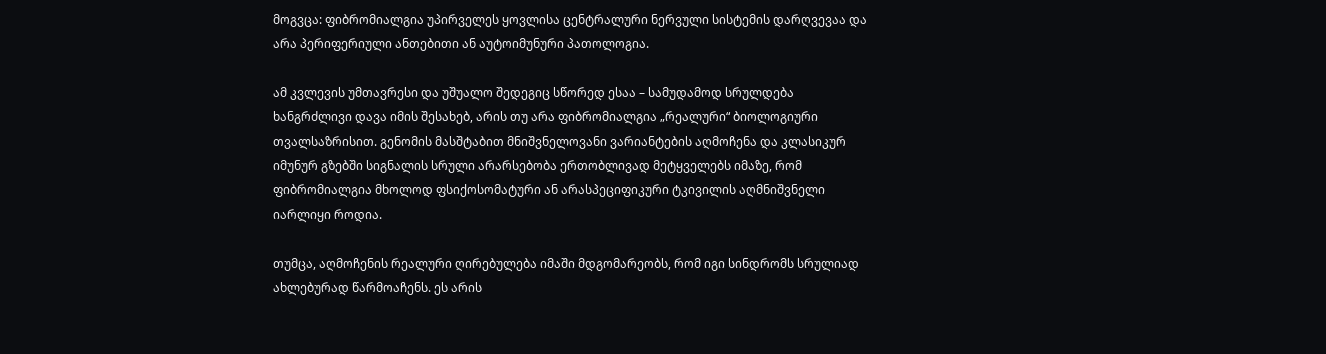მოგვცა: ფიბრომიალგია უპირველეს ყოვლისა ცენტრალური ნერვული სისტემის დარღვევაა და არა პერიფერიული ანთებითი ან აუტოიმუნური პათოლოგია.

ამ კვლევის უმთავრესი და უშუალო შედეგიც სწორედ ესაა – სამუდამოდ სრულდება ხანგრძლივი დავა იმის შესახებ, არის თუ არა ფიბრომიალგია „რეალური“ ბიოლოგიური თვალსაზრისით. გენომის მასშტაბით მნიშვნელოვანი ვარიანტების აღმოჩენა და კლასიკურ იმუნურ გზებში სიგნალის სრული არარსებობა ერთობლივად მეტყველებს იმაზე, რომ ფიბრომიალგია მხოლოდ ფსიქოსომატური ან არასპეციფიკური ტკივილის აღმნიშვნელი იარლიყი როდია.

თუმცა, აღმოჩენის რეალური ღირებულება იმაში მდგომარეობს, რომ იგი სინდრომს სრულიად ახლებურად წარმოაჩენს. ეს არის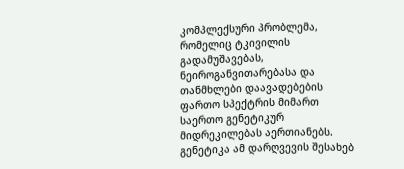კომპლექსური პრობლემა, რომელიც ტკივილის გადამუშავებას, ნეიროგანვითარებასა და თანმხლები დაავადებების ფართო სპექტრის მიმართ საერთო გენეტიკურ მიდრეკილებას აერთიანებს. გენეტიკა ამ დარღვევის შესახებ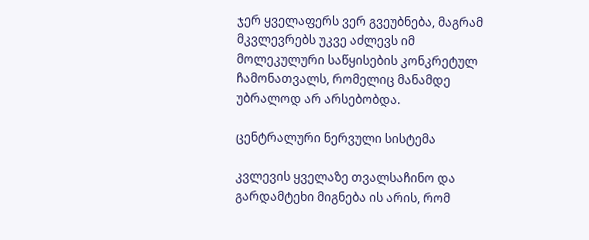ჯერ ყველაფერს ვერ გვეუბნება, მაგრამ მკვლევრებს უკვე აძლევს იმ მოლეკულური საწყისების კონკრეტულ ჩამონათვალს, რომელიც მანამდე უბრალოდ არ არსებობდა.

ცენტრალური ნერვული სისტემა

კვლევის ყველაზე თვალსაჩინო და გარდამტეხი მიგნება ის არის, რომ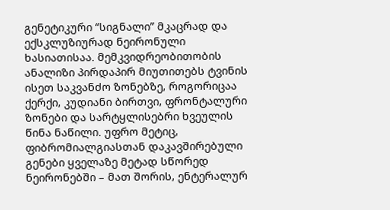გენეტიკური “სიგნალი” მკაცრად და ექსკლუზიურად ნეირონული ხასიათისაა. მემკვიდრეობითობის ანალიზი პირდაპირ მიუთითებს ტვინის ისეთ საკვანძო ზონებზე, როგორიცაა ქერქი, კუდიანი ბირთვი, ფრონტალური ზონები და სარტყლისებრი ხვეულის წინა ნაწილი. უფრო მეტიც, ფიბრომიალგიასთან დაკავშირებული გენები ყველაზე მეტად სწორედ ნეირონებში – მათ შორის, ენტერალურ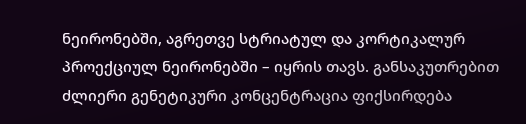ნეირონებში, აგრეთვე სტრიატულ და კორტიკალურ პროექციულ ნეირონებში – იყრის თავს. განსაკუთრებით ძლიერი გენეტიკური კონცენტრაცია ფიქსირდება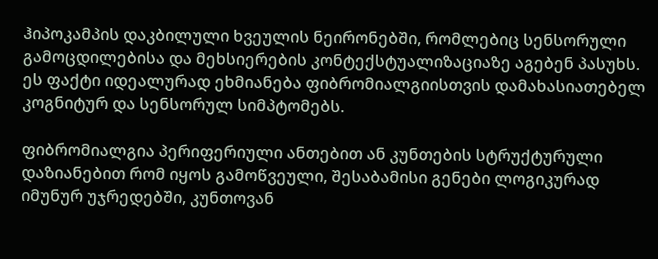ჰიპოკამპის დაკბილული ხვეულის ნეირონებში, რომლებიც სენსორული გამოცდილებისა და მეხსიერების კონტექსტუალიზაციაზე აგებენ პასუხს. ეს ფაქტი იდეალურად ეხმიანება ფიბრომიალგიისთვის დამახასიათებელ კოგნიტურ და სენსორულ სიმპტომებს.

ფიბრომიალგია პერიფერიული ანთებით ან კუნთების სტრუქტურული დაზიანებით რომ იყოს გამოწვეული, შესაბამისი გენები ლოგიკურად იმუნურ უჯრედებში, კუნთოვან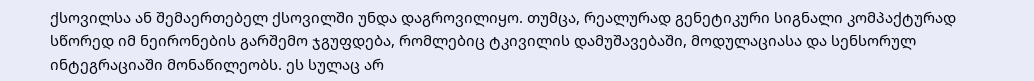ქსოვილსა ან შემაერთებელ ქსოვილში უნდა დაგროვილიყო. თუმცა, რეალურად გენეტიკური სიგნალი კომპაქტურად სწორედ იმ ნეირონების გარშემო ჯგუფდება, რომლებიც ტკივილის დამუშავებაში, მოდულაციასა და სენსორულ ინტეგრაციაში მონაწილეობს. ეს სულაც არ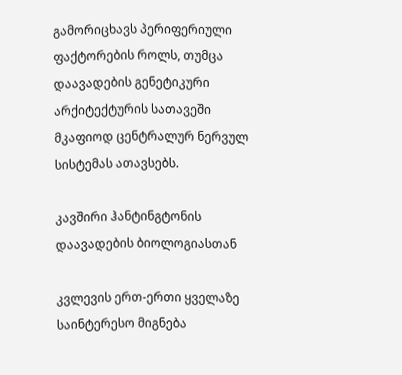გამორიცხავს პერიფერიული ფაქტორების როლს, თუმცა დაავადების გენეტიკური არქიტექტურის სათავეში მკაფიოდ ცენტრალურ ნერვულ სისტემას ათავსებს.

კავშირი ჰანტინგტონის დაავადების ბიოლოგიასთან

კვლევის ერთ-ერთი ყველაზე საინტერესო მიგნება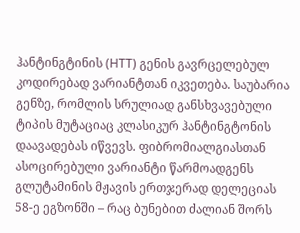ჰანტინგტინის (HTT) გენის გავრცელებულ კოდირებად ვარიანტთან იკვეთება. საუბარია გენზე, რომლის სრულიად განსხვავებული ტიპის მუტაციაც კლასიკურ ჰანტინგტონის დაავადებას იწვევს. ფიბრომიალგიასთან ასოცირებული ვარიანტი წარმოადგენს გლუტამინის მჟავის ერთჯერად დელეციას 58-ე ეგზონში – რაც ბუნებით ძალიან შორს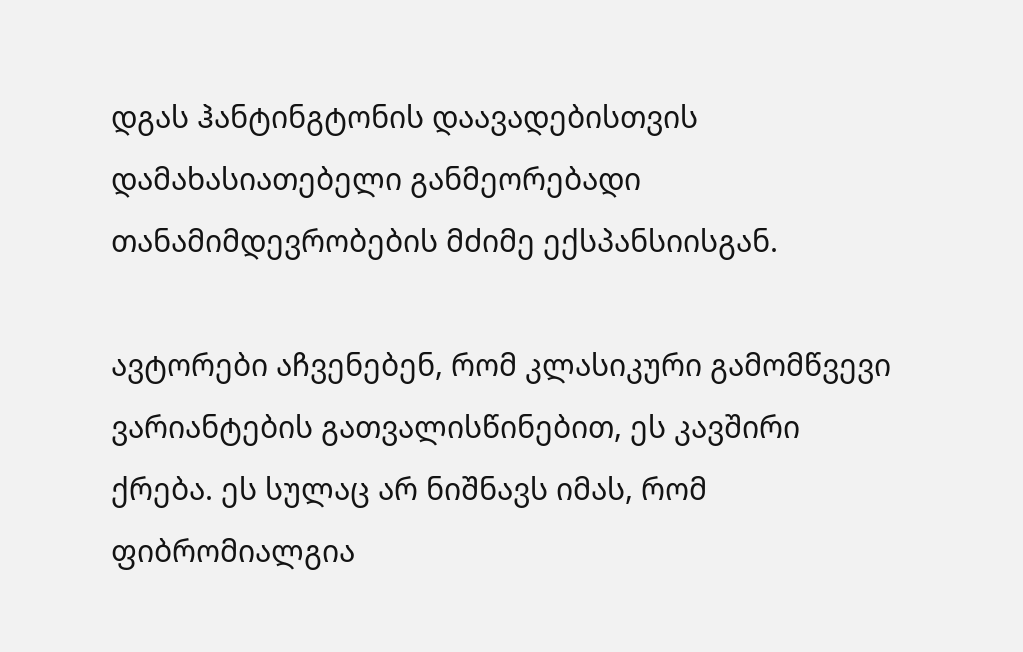დგას ჰანტინგტონის დაავადებისთვის დამახასიათებელი განმეორებადი თანამიმდევრობების მძიმე ექსპანსიისგან.

ავტორები აჩვენებენ, რომ კლასიკური გამომწვევი ვარიანტების გათვალისწინებით, ეს კავშირი ქრება. ეს სულაც არ ნიშნავს იმას, რომ ფიბრომიალგია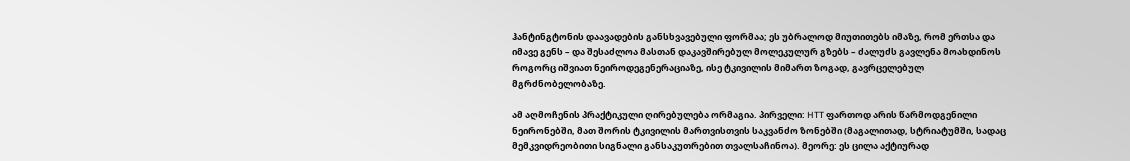ჰანტინგტონის დაავადების განსხვავებული ფორმაა; ეს უბრალოდ მიუთითებს იმაზე, რომ ერთსა და იმავე გენს – და შესაძლოა მასთან დაკავშირებულ მოლეკულურ გზებს – ძალუძს გავლენა მოახდინოს როგორც იშვიათ ნეიროდეგენერაციაზე, ისე ტკივილის მიმართ ზოგად, გავრცელებულ მგრძნობელობაზე.

ამ აღმოჩენის პრაქტიკული ღირებულება ორმაგია. პირველი: HTT ფართოდ არის წარმოდგენილი ნეირონებში, მათ შორის ტკივილის მართვისთვის საკვანძო ზონებში (მაგალითად, სტრიატუმში, სადაც მემკვიდრეობითი სიგნალი განსაკუთრებით თვალსაჩინოა). მეორე: ეს ცილა აქტიურად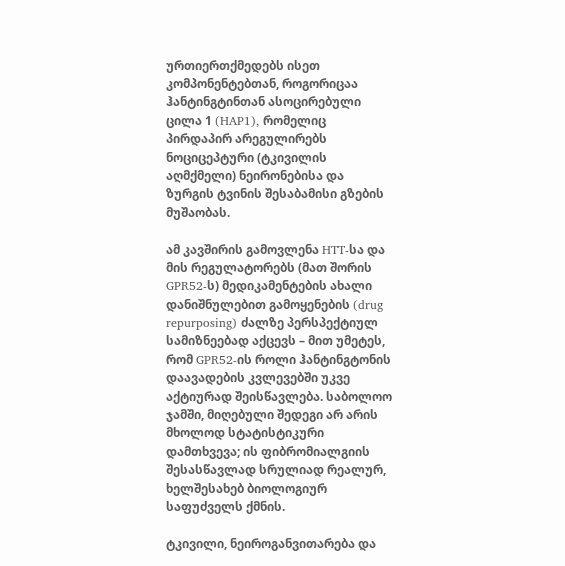ურთიერთქმედებს ისეთ კომპონენტებთან, როგორიცაა ჰანტინგტინთან ასოცირებული ცილა 1 (HAP1), რომელიც პირდაპირ არეგულირებს ნოციცეპტური (ტკივილის აღმქმელი) ნეირონებისა და ზურგის ტვინის შესაბამისი გზების მუშაობას.

ამ კავშირის გამოვლენა HTT-სა და მის რეგულატორებს (მათ შორის GPR52-ს) მედიკამენტების ახალი დანიშნულებით გამოყენების (drug repurposing) ძალზე პერსპექტიულ სამიზნეებად აქცევს – მით უმეტეს, რომ GPR52-ის როლი ჰანტინგტონის დაავადების კვლევებში უკვე აქტიურად შეისწავლება. საბოლოო ჯამში, მიღებული შედეგი არ არის მხოლოდ სტატისტიკური დამთხვევა; ის ფიბრომიალგიის შესასწავლად სრულიად რეალურ, ხელშესახებ ბიოლოგიურ საფუძველს ქმნის.

ტკივილი, ნეიროგანვითარება და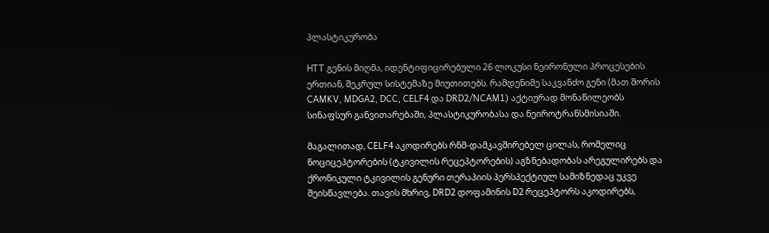პლასტიკურობა

HTT გენის მიღმა, იდენტიფიცირებული 26 ლოკუსი ნეირონული პროცესების ერთიან, შეკრულ სისტემაზე მიუთითებს. რამდენიმე საკვანძო გენი (მათ შორის CAMKV, MDGA2, DCC, CELF4 და DRD2/NCAM1) აქტიურად მონაწილეობს სინაფსურ განვითარებაში, პლასტიკურობასა და ნეიროტრანსმისიაში.

მაგალითად, CELF4 აკოდირებს რნმ-დამკავშირებელ ცილას, რომელიც ნოციცეპტორების (ტკივილის რეცეპტორების) აგზნებადობას არეგულირებს და ქრონიკული ტკივილის გენური თერაპიის პერსპექტიულ სამიზნედაც უკვე შეისწავლება. თავის მხრივ, DRD2 დოფამინის D2 რეცეპტორს აკოდირებს,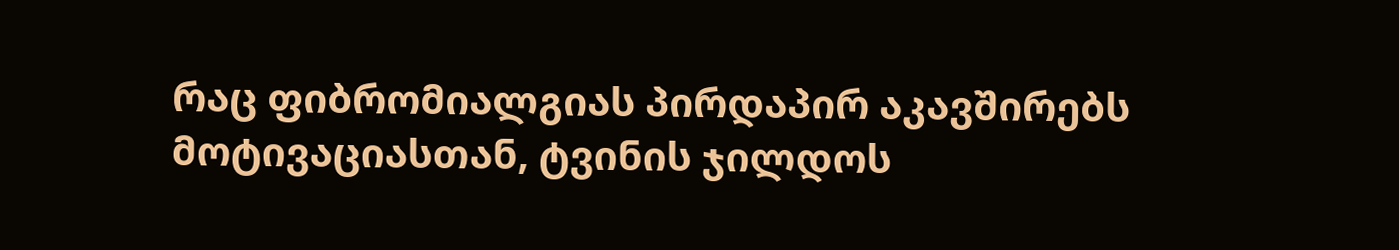რაც ფიბრომიალგიას პირდაპირ აკავშირებს მოტივაციასთან, ტვინის ჯილდოს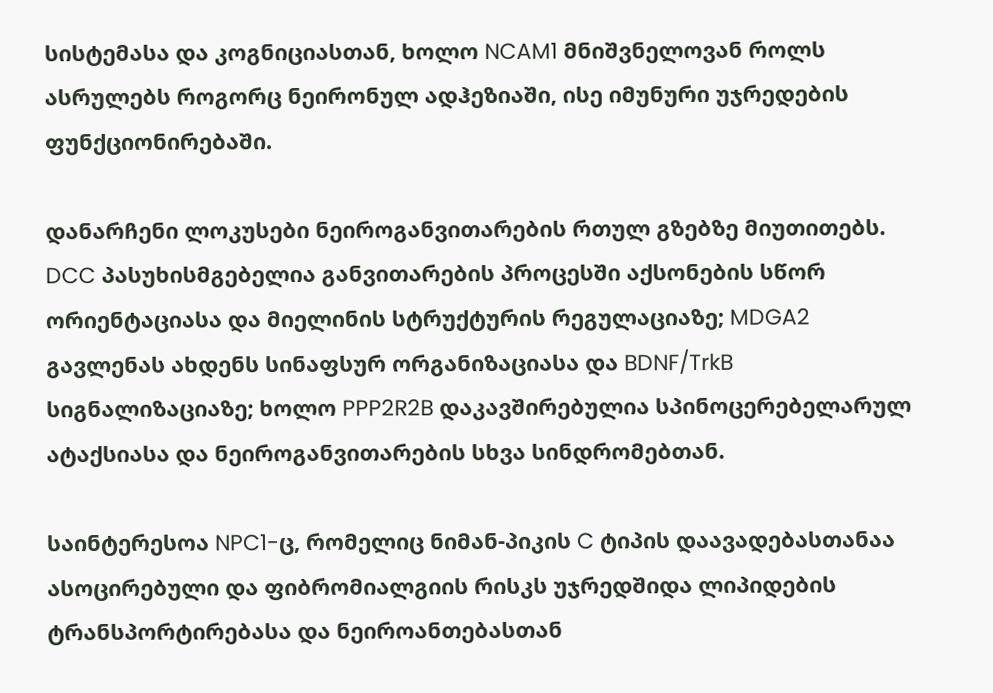სისტემასა და კოგნიციასთან, ხოლო NCAM1 მნიშვნელოვან როლს ასრულებს როგორც ნეირონულ ადჰეზიაში, ისე იმუნური უჯრედების ფუნქციონირებაში.

დანარჩენი ლოკუსები ნეიროგანვითარების რთულ გზებზე მიუთითებს. DCC პასუხისმგებელია განვითარების პროცესში აქსონების სწორ ორიენტაციასა და მიელინის სტრუქტურის რეგულაციაზე; MDGA2 გავლენას ახდენს სინაფსურ ორგანიზაციასა და BDNF/TrkB სიგნალიზაციაზე; ხოლო PPP2R2B დაკავშირებულია სპინოცერებელარულ ატაქსიასა და ნეიროგანვითარების სხვა სინდრომებთან.

საინტერესოა NPC1-ც, რომელიც ნიმან-პიკის C ტიპის დაავადებასთანაა ასოცირებული და ფიბრომიალგიის რისკს უჯრედშიდა ლიპიდების ტრანსპორტირებასა და ნეიროანთებასთან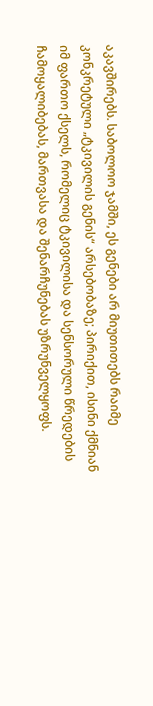აკავშირებს. საბოლოო ჯამში, ეს გენები არ მიუთითებს რაიმე კონკრეტული „ტკივილის გენის“ არსებობაზე; პირიქით, ისინი ქმნიან იმ ფართო ქსელს, რომელიც ტკივილისა და სენსორული წრედების ჩამოყალიბებას, მართვასა და შენარჩუნებას უზრუნველყოფს.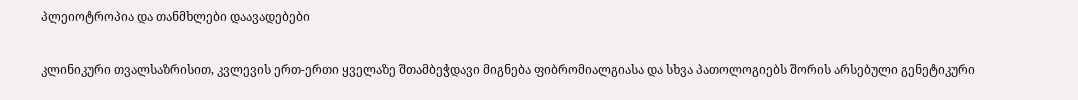პლეიოტროპია და თანმხლები დაავადებები

კლინიკური თვალსაზრისით, კვლევის ერთ-ერთი ყველაზე შთამბეჭდავი მიგნება ფიბრომიალგიასა და სხვა პათოლოგიებს შორის არსებული გენეტიკური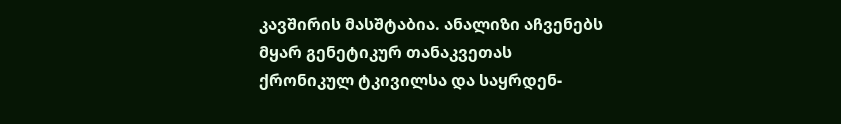კავშირის მასშტაბია. ანალიზი აჩვენებს მყარ გენეტიკურ თანაკვეთას ქრონიკულ ტკივილსა და საყრდენ-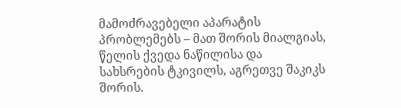მამოძრავებელი აპარატის პრობლემებს – მათ შორის მიალგიას, წელის ქვედა ნაწილისა და სახსრების ტკივილს, აგრეთვე შაკიკს შორის.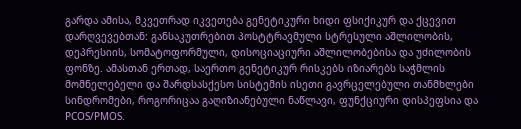გარდა ამისა, მკვეთრად იკვეთება გენეტიკური ხიდი ფსიქიკურ და ქცევით დარღვევებთან: განსაკუთრებით პოსტტრავმული სტრესული აშლილობის, დეპრესიის, სომატოფორმული, დისოციაციური აშლილობებისა და უძილობის ფონზე. ამასთან ერთად, საერთო გენეტიკურ რისკებს იზიარებს საჭმლის მომნელებელი და შარდსასქესო სისტემის ისეთი გავრცელებული თანმხლები სინდრომები, როგორიცაა გაღიზიანებული ნაწლავი, ფუნქციური დისპეფსია და PCOS/PMOS.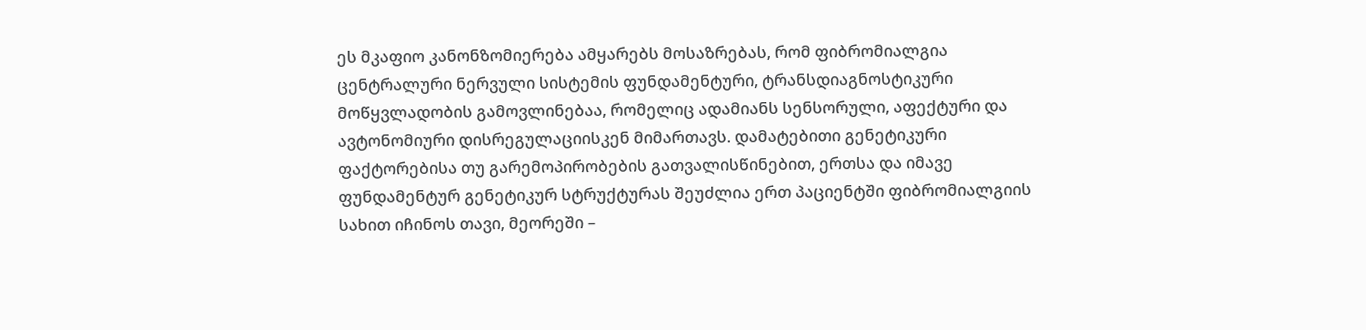ეს მკაფიო კანონზომიერება ამყარებს მოსაზრებას, რომ ფიბრომიალგია ცენტრალური ნერვული სისტემის ფუნდამენტური, ტრანსდიაგნოსტიკური მოწყვლადობის გამოვლინებაა, რომელიც ადამიანს სენსორული, აფექტური და ავტონომიური დისრეგულაციისკენ მიმართავს. დამატებითი გენეტიკური ფაქტორებისა თუ გარემოპირობების გათვალისწინებით, ერთსა და იმავე ფუნდამენტურ გენეტიკურ სტრუქტურას შეუძლია ერთ პაციენტში ფიბრომიალგიის სახით იჩინოს თავი, მეორეში –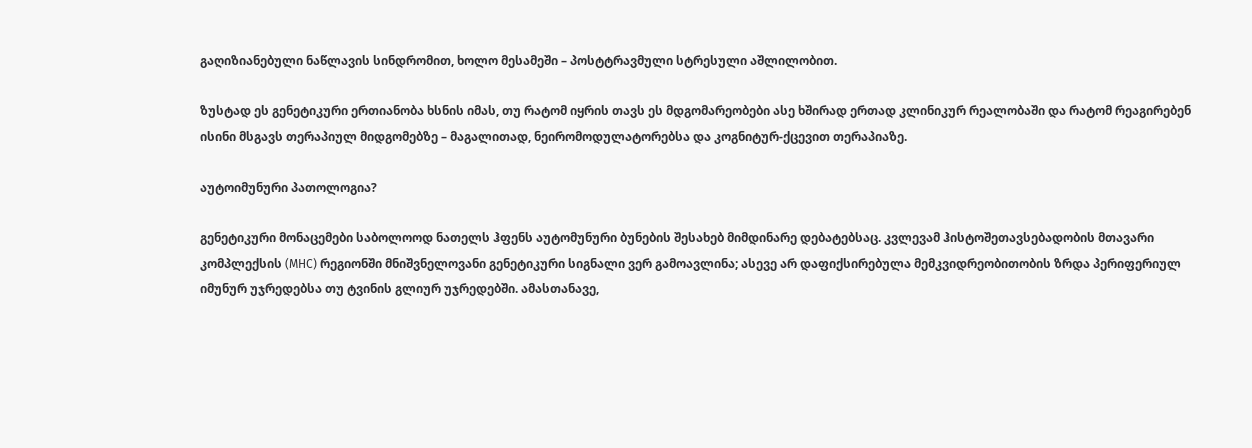გაღიზიანებული ნაწლავის სინდრომით, ხოლო მესამეში – პოსტტრავმული სტრესული აშლილობით.

ზუსტად ეს გენეტიკური ერთიანობა ხსნის იმას, თუ რატომ იყრის თავს ეს მდგომარეობები ასე ხშირად ერთად კლინიკურ რეალობაში და რატომ რეაგირებენ ისინი მსგავს თერაპიულ მიდგომებზე – მაგალითად, ნეირომოდულატორებსა და კოგნიტურ-ქცევით თერაპიაზე.

აუტოიმუნური პათოლოგია?

გენეტიკური მონაცემები საბოლოოდ ნათელს ჰფენს აუტომუნური ბუნების შესახებ მიმდინარე დებატებსაც. კვლევამ ჰისტოშეთავსებადობის მთავარი კომპლექსის (MHC) რეგიონში მნიშვნელოვანი გენეტიკური სიგნალი ვერ გამოავლინა; ასევე არ დაფიქსირებულა მემკვიდრეობითობის ზრდა პერიფერიულ იმუნურ უჯრედებსა თუ ტვინის გლიურ უჯრედებში. ამასთანავე,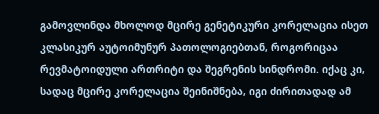გამოვლინდა მხოლოდ მცირე გენეტიკური კორელაცია ისეთ კლასიკურ აუტოიმუნურ პათოლოგიებთან, როგორიცაა რევმატოიდული ართრიტი და შეგრენის სინდრომი. იქაც კი, სადაც მცირე კორელაცია შეინიშნება, იგი ძირითადად ამ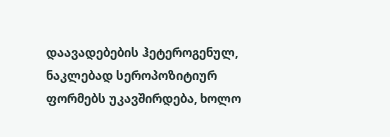დაავადებების ჰეტეროგენულ, ნაკლებად სეროპოზიტიურ ფორმებს უკავშირდება, ხოლო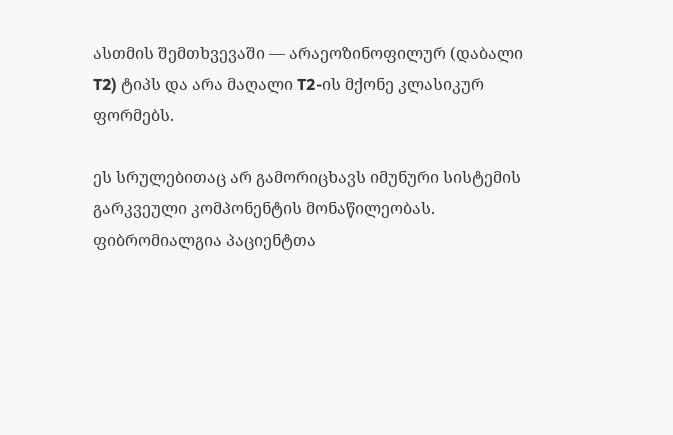ასთმის შემთხვევაში — არაეოზინოფილურ (დაბალი T2) ტიპს და არა მაღალი T2-ის მქონე კლასიკურ ფორმებს.

ეს სრულებითაც არ გამორიცხავს იმუნური სისტემის გარკვეული კომპონენტის მონაწილეობას. ფიბრომიალგია პაციენტთა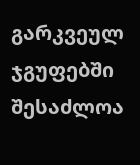გარკვეულ ჯგუფებში შესაძლოა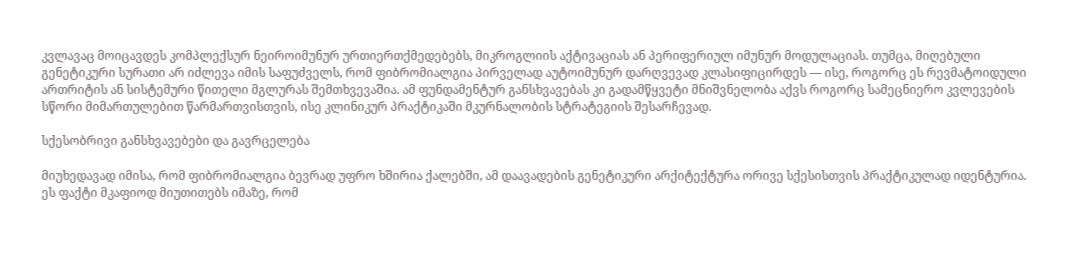კვლავაც მოიცავდეს კომპლექსურ ნეიროიმუნურ ურთიერთქმედებებს, მიკროგლიის აქტივაციას ან პერიფერიულ იმუნურ მოდულაციას. თუმცა, მიღებული გენეტიკური სურათი არ იძლევა იმის საფუძველს, რომ ფიბრომიალგია პირველად აუტოიმუნურ დარღვევად კლასიფიცირდეს — ისე, როგორც ეს რევმატოიდული ართრიტის ან სისტემური წითელი მგლურას შემთხვევაშია. ამ ფუნდამენტურ განსხვავებას კი გადამწყვეტი მნიშვნელობა აქვს როგორც სამეცნიერო კვლევების სწორი მიმართულებით წარმართვისთვის, ისე კლინიკურ პრაქტიკაში მკურნალობის სტრატეგიის შესარჩევად.

სქესობრივი განსხვავებები და გავრცელება

მიუხედავად იმისა, რომ ფიბრომიალგია ბევრად უფრო ხშირია ქალებში, ამ დაავადების გენეტიკური არქიტექტურა ორივე სქესისთვის პრაქტიკულად იდენტურია. ეს ფაქტი მკაფიოდ მიუთითებს იმაზე, რომ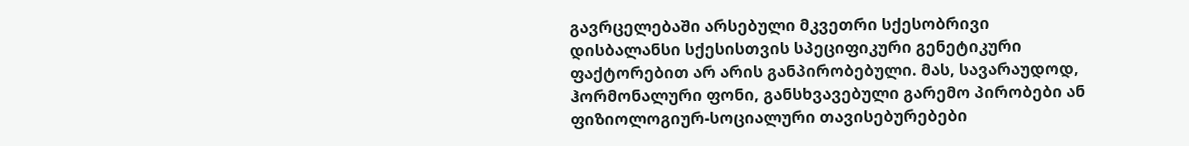გავრცელებაში არსებული მკვეთრი სქესობრივი დისბალანსი სქესისთვის სპეციფიკური გენეტიკური ფაქტორებით არ არის განპირობებული. მას, სავარაუდოდ, ჰორმონალური ფონი, განსხვავებული გარემო პირობები ან ფიზიოლოგიურ-სოციალური თავისებურებები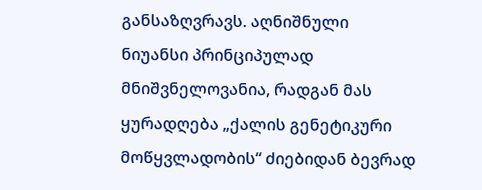განსაზღვრავს. აღნიშნული ნიუანსი პრინციპულად მნიშვნელოვანია, რადგან მას ყურადღება „ქალის გენეტიკური მოწყვლადობის“ ძიებიდან ბევრად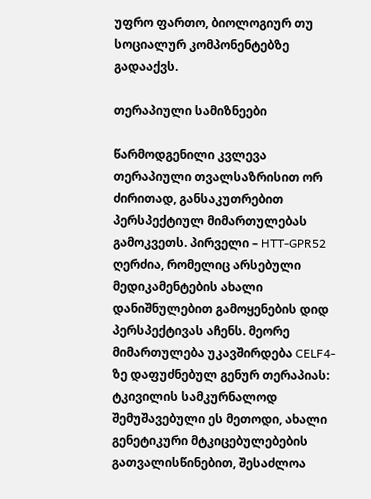უფრო ფართო, ბიოლოგიურ თუ სოციალურ კომპონენტებზე გადააქვს.

თერაპიული სამიზნეები

წარმოდგენილი კვლევა თერაპიული თვალსაზრისით ორ ძირითად, განსაკუთრებით პერსპექტიულ მიმართულებას გამოკვეთს. პირველი – HTT-GPR52 ღერძია, რომელიც არსებული მედიკამენტების ახალი დანიშნულებით გამოყენების დიდ პერსპექტივას აჩენს. მეორე მიმართულება უკავშირდება CELF4-ზე დაფუძნებულ გენურ თერაპიას: ტკივილის სამკურნალოდ შემუშავებული ეს მეთოდი, ახალი გენეტიკური მტკიცებულებების გათვალისწინებით, შესაძლოა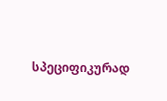სპეციფიკურად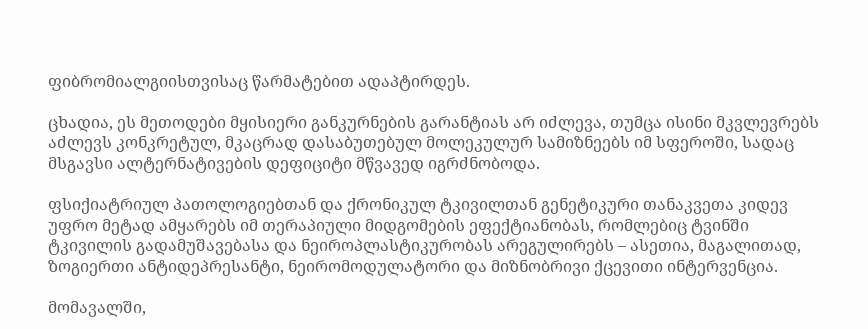ფიბრომიალგიისთვისაც წარმატებით ადაპტირდეს.

ცხადია, ეს მეთოდები მყისიერი განკურნების გარანტიას არ იძლევა, თუმცა ისინი მკვლევრებს აძლევს კონკრეტულ, მკაცრად დასაბუთებულ მოლეკულურ სამიზნეებს იმ სფეროში, სადაც მსგავსი ალტერნატივების დეფიციტი მწვავედ იგრძნობოდა.

ფსიქიატრიულ პათოლოგიებთან და ქრონიკულ ტკივილთან გენეტიკური თანაკვეთა კიდევ უფრო მეტად ამყარებს იმ თერაპიული მიდგომების ეფექტიანობას, რომლებიც ტვინში ტკივილის გადამუშავებასა და ნეიროპლასტიკურობას არეგულირებს – ასეთია, მაგალითად, ზოგიერთი ანტიდეპრესანტი, ნეირომოდულატორი და მიზნობრივი ქცევითი ინტერვენცია.

მომავალში,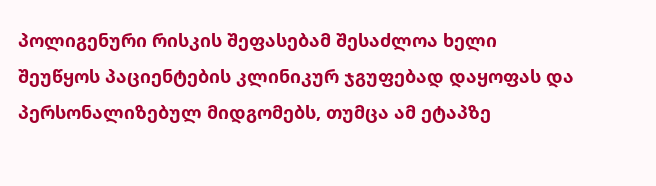პოლიგენური რისკის შეფასებამ შესაძლოა ხელი შეუწყოს პაციენტების კლინიკურ ჯგუფებად დაყოფას და პერსონალიზებულ მიდგომებს, თუმცა ამ ეტაპზე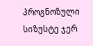პროგნოზული სიზუსტე ჯერ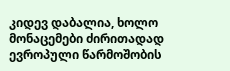კიდევ დაბალია, ხოლო მონაცემები ძირითადად ევროპული წარმოშობის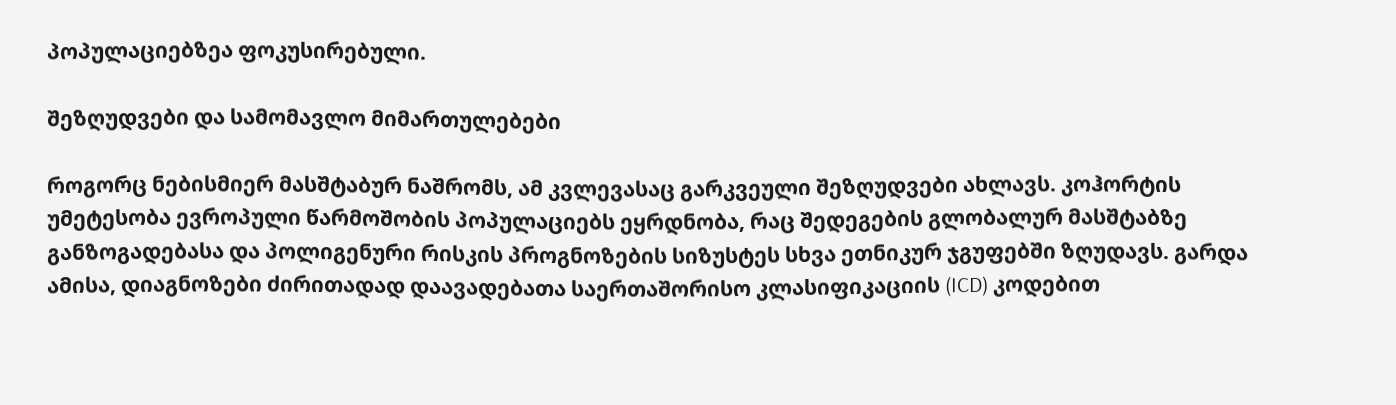პოპულაციებზეა ფოკუსირებული.

შეზღუდვები და სამომავლო მიმართულებები

როგორც ნებისმიერ მასშტაბურ ნაშრომს, ამ კვლევასაც გარკვეული შეზღუდვები ახლავს. კოჰორტის უმეტესობა ევროპული წარმოშობის პოპულაციებს ეყრდნობა, რაც შედეგების გლობალურ მასშტაბზე განზოგადებასა და პოლიგენური რისკის პროგნოზების სიზუსტეს სხვა ეთნიკურ ჯგუფებში ზღუდავს. გარდა ამისა, დიაგნოზები ძირითადად დაავადებათა საერთაშორისო კლასიფიკაციის (ICD) კოდებით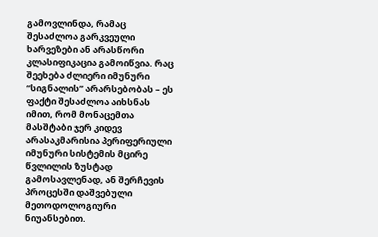გამოვლინდა, რამაც შესაძლოა გარკვეული ხარვეზები ან არასწორი კლასიფიკაცია გამოიწვია. რაც შეეხება ძლიერი იმუნური “სიგნალის” არარსებობას – ეს ფაქტი შესაძლოა აიხსნას იმით, რომ მონაცემთა მასშტაბი ჯერ კიდევ არასაკმარისია პერიფერიული იმუნური სისტემის მცირე წვლილის ზუსტად გამოსავლენად, ან შერჩევის პროცესში დაშვებული მეთოდოლოგიური ნიუანსებით.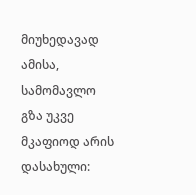მიუხედავად ამისა, სამომავლო გზა უკვე მკაფიოდ არის დასახული: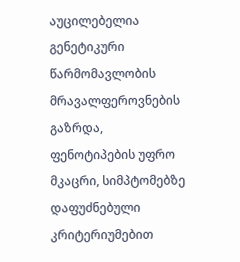აუცილებელია გენეტიკური წარმომავლობის მრავალფეროვნების გაზრდა, ფენოტიპების უფრო მკაცრი, სიმპტომებზე დაფუძნებული კრიტერიუმებით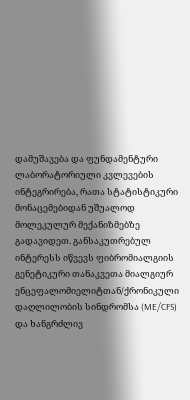დამუშავება და ფუნდამენტური ლაბორატორიული კვლევების ინტეგრირება, რათა სტატისტიკური მონაცემებიდან უშუალოდ მოლეკულურ მექანიზმებზე გადავიდეთ. განსაკუთრებულ ინტერესს იწვევს ფიბრომიალგიის გენეტიკური თანაკვეთა მიალგიურ ენცეფალომიელიტთან/ქრონიკული დაღლილობის სინდრომსა (ME/CFS) და ხანგრძლივ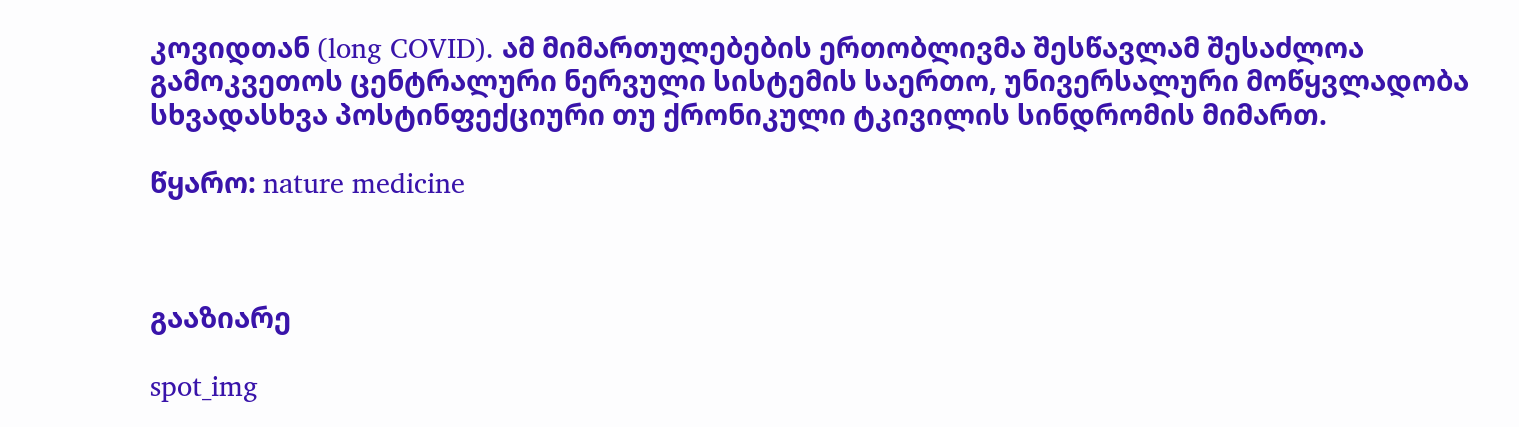კოვიდთან (long COVID). ამ მიმართულებების ერთობლივმა შესწავლამ შესაძლოა გამოკვეთოს ცენტრალური ნერვული სისტემის საერთო, უნივერსალური მოწყვლადობა სხვადასხვა პოსტინფექციური თუ ქრონიკული ტკივილის სინდრომის მიმართ.

წყარო: nature medicine



გააზიარე

spot_img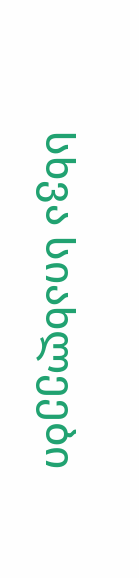სხვა სიახლეები